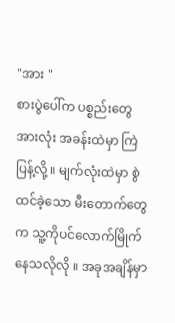"အား "
စားပွဲပေါ်က ပစ္စည်းတွေအားလုံး အခန်းထဲမှာ ကြဲပြန့်လို့ ။ မျက်လုံးထဲမှာ စွဲထင်ခဲ့သော မီးတောက်တွေက သူ့ကိုပင်လောက်မြိုက်နေသလိုလို ။ အခုအချိန်မှာ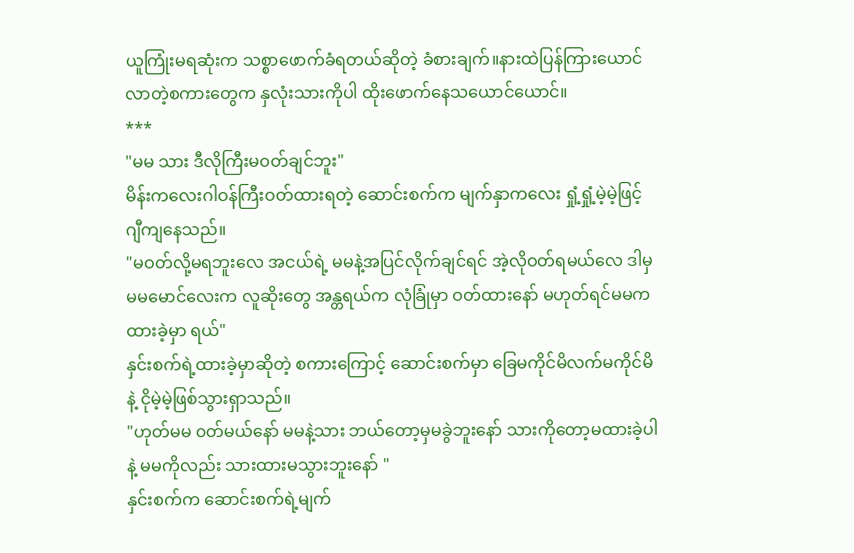ယူကြုံးမရဆုံးက သစ္စာဖောက်ခံရတယ်ဆိုတဲ့ ခံစားချက်။နားထဲပြန်ကြားယောင်လာတဲ့စကားတွေက နှလုံးသားကိုပါ ထိုးဖောက်နေသယောင်ယောင်။
***
"မမ သား ဒီလိုကြီးမ၀တ်ချင်ဘူး"
မိန်းကလေးဂါဝန်ကြီးဝတ်ထားရတဲ့ ဆောင်းစက်က မျက်နှာကလေး ရှုံ့ရှုံ့မဲ့မဲ့ဖြင့် ဂျီကျနေသည်။
"မဝတ်လို့မရဘူးလေ အငယ်ရဲ့ မမနဲ့အပြင်လိုက်ချင်ရင် အဲ့လိုဝတ်ရမယ်လေ ဒါမှ မမမောင်လေးက လူဆိုးတွေ အန္တရယ်က လုံခြုံမှာ ဝတ်ထားနော် မဟုတ်ရင်မမကထားခဲ့မှာ ရယ်"
နှင်းစက်ရဲ့ထားခဲ့မှာဆိုတဲ့ စကားကြောင့် ဆောင်းစက်မှာ ခြေမကိုင်မိလက်မကိုင်မိနဲ့ ငိုမဲ့မဲ့ဖြစ်သွားရှာသည်။
"ဟုတ်မမ ၀တ်မယ်နော် မမနဲ့သား ဘယ်တော့မှမခွဲဘူးနော် သားကိုတော့မထားခဲ့ပါနဲ့ မမကိုလည်း သားထားမသွားဘူးနော် "
နှင်းစက်က ဆောင်းစက်ရဲ့မျက်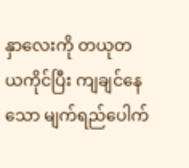နှာလေးကို တယုတယကိုင်ပြီး ကျချင်နေသော မျက်ရည်ပေါက်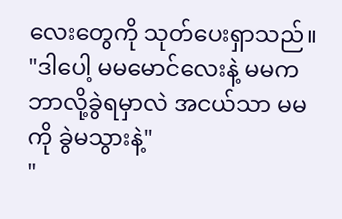လေးတွေကို သုတ်ပေးရှာသည်။
"ဒါပေါ့ မမမောင်လေးနဲ့ မမက ဘာလို့ခွဲရမှာလဲ အငယ်သာ မမကို ခွဲမသွားနဲ့"
"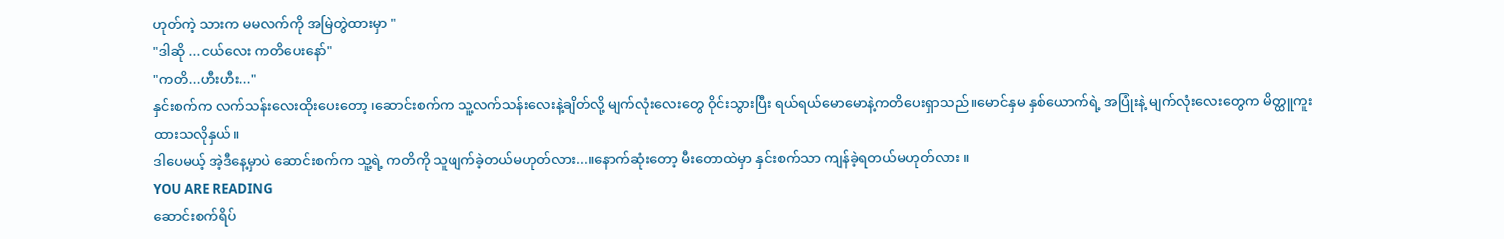ဟုတ်ကဲ့ သားက မမလက်ကို အမြဲတွဲထားမှာ "
"ဒါဆို ...ငယ်လေး ကတိပေးနော်"
"ကတိ...ဟီးဟီး..."
နှင်းစက်က လက်သန်းလေးထိုးပေးတော့ ၊ဆောင်းစက်က သူ့လက်သန်းလေးနဲ့ချိတ်လို့ မျက်လုံးလေးတွေ ဝိုင်းသွားပြီး ရယ်ရယ်မောမောနဲ့ကတိပေးရှာသည်။မောင်နှမ နှစ်ယောက်ရဲ့ အပြုံးနဲ့ မျက်လုံးလေးတွေက မိတ္ထူကူးထားသလိုနှယ်။
ဒါပေမယ့် အဲ့ဒီနေ့မှာပဲ ဆောင်းစက်က သူ့ရဲ့ ကတိကို သူဖျက်ခဲ့တယ်မဟုတ်လား...။နောက်ဆုံးတော့ မီးတောထဲမှာ နှင်းစက်သာ ကျန်ခဲ့ရတယ်မဟုတ်လား ။
YOU ARE READING
ဆောင်းစက်ရိပ်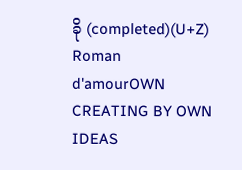ခို (completed)(U+Z)
Roman d'amourOWN CREATING BY OWN IDEAS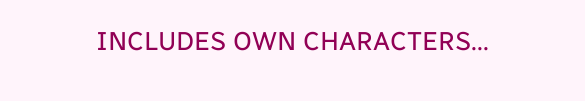INCLUDES OWN CHARACTERS...